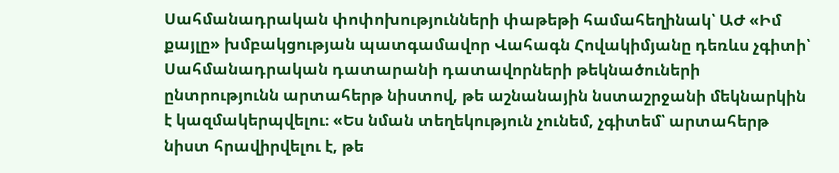Սահմանադրական փոփոխությունների փաթեթի համահեղինակ՝ ԱԺ «Իմ քայլը» խմբակցության պատգամավոր Վահագն Հովակիմյանը դեռևս չգիտի՝ Սահմանադրական դատարանի դատավորների թեկնածուների ընտրությունն արտահերթ նիստով, թե աշնանային նստաշրջանի մեկնարկին է կազմակերպվելու։ «Ես նման տեղեկություն չունեմ, չգիտեմ՝ արտահերթ նիստ հրավիրվելու է, թե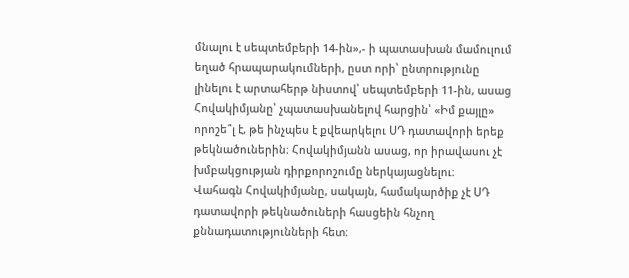մնալու է սեպտեմբերի 14-ին»,- ի պատասխան մամուլում եղած հրապարակումների, ըստ որի՝ ընտրությունը լինելու է արտահերթ նիստով՝ սեպտեմբերի 11-ին, ասաց Հովակիմյանը՝ չպատասխանելով հարցին՝ «Իմ քայլը» որոշե՞լ է, թե ինչպես է քվեարկելու ՍԴ դատավորի երեք թեկնածուներին։ Հովակիմյանն ասաց, որ իրավասու չէ խմբակցության դիրքորոշումը ներկայացնելու։
Վահագն Հովակիմյանը, սակայն, համակարծիք չէ ՍԴ դատավորի թեկնածուների հասցեին հնչող քննադատությունների հետ։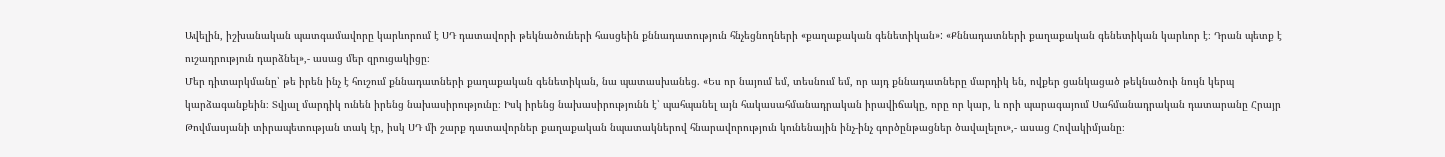Ավելին, իշխանական պատգամավորը կարևորում է ՍԴ դատավորի թեկնածուների հասցեին քննադատություն հնչեցնողների «քաղաքական գենետիկան»: «Քննադատների քաղաքական գենետիկան կարևոր է։ Դրան պետք է ուշադրություն դարձնել»,- ասաց մեր զրուցակիցը։
Մեր դիտարկմանը՝ թե իրեն ինչ է հուշում քննադատների քաղաքական գենետիկան, նա պատասխանեց. «Ես որ նայում եմ, տեսնում եմ, որ այդ քննադատները մարդիկ են, ովքեր ցանկացած թեկնածուի նույն կերպ կարձագանքեին։ Տվյալ մարդիկ ունեն իրենց նախասիրությունը։ Իսկ իրենց նախասիրությունն է՝ պահպանել այն հակասահմանադրական իրավիճակը, որը որ կար, և որի պարագայում Սահմանադրական դատարանը Հրայր Թովմասյանի տիրապետության տակ էր, իսկ ՍԴ մի շարք դատավորներ քաղաքական նպատակներով հնարավորություն կունենային ինչ-ինչ գործընթացներ ծավալելու»,- ասաց Հովակիմյանը։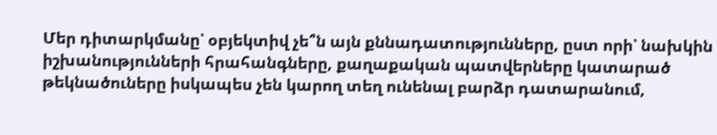Մեր դիտարկմանը՝ օբյեկտիվ չե՞ն այն քննադատությունները, ըստ որի՝ նախկին իշխանությունների հրահանգները, քաղաքական պատվերները կատարած թեկնածուները իսկապես չեն կարող տեղ ունենալ բարձր դատարանում,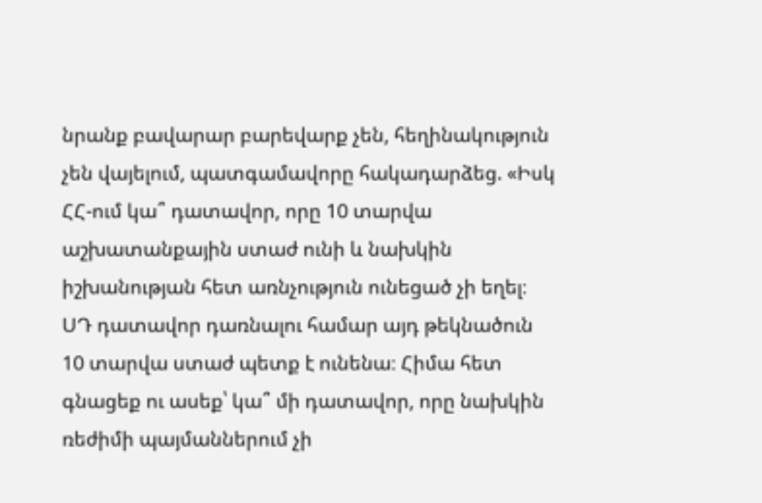նրանք բավարար բարեվարք չեն, հեղինակություն չեն վայելում, պատգամավորը հակադարձեց. «Իսկ ՀՀ-ում կա՞ դատավոր, որը 10 տարվա աշխատանքային ստաժ ունի և նախկին իշխանության հետ առնչություն ունեցած չի եղել։ ՍԴ դատավոր դառնալու համար այդ թեկնածուն 10 տարվա ստաժ պետք է ունենա։ Հիմա հետ գնացեք ու ասեք՝ կա՞ մի դատավոր, որը նախկին ռեժիմի պայմաններում չի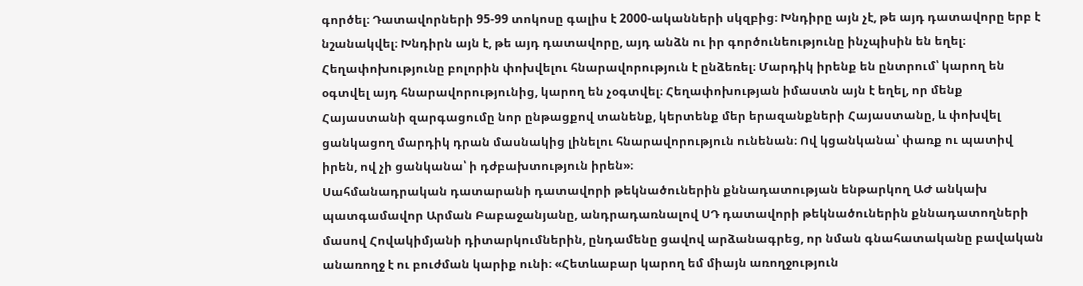գործել։ Դատավորների 95-99 տոկոսը գալիս է 2000-ականների սկզբից։ Խնդիրը այն չէ, թե այդ դատավորը երբ է նշանակվել։ Խնդիրն այն է, թե այդ դատավորը, այդ անձն ու իր գործունեությունը ինչպիսին են եղել։ Հեղափոխությունը բոլորին փոխվելու հնարավորություն է ընձեռել։ Մարդիկ իրենք են ընտրում՝ կարող են օգտվել այդ հնարավորությունից, կարող են չօգտվել։ Հեղափոխության իմաստն այն է եղել, որ մենք Հայաստանի զարգացումը նոր ընթացքով տանենք, կերտենք մեր երազանքների Հայաստանը, և փոխվել ցանկացող մարդիկ դրան մասնակից լինելու հնարավորություն ունենան։ Ով կցանկանա՝ փառք ու պատիվ իրեն, ով չի ցանկանա՝ ի դժբախտություն իրեն»։
Սահմանադրական դատարանի դատավորի թեկնածուներին քննադատության ենթարկող ԱԺ անկախ պատգամավոր Արման Բաբաջանյանը, անդրադառնալով ՍԴ դատավորի թեկնածուներին քննադատողների մասով Հովակիմյանի դիտարկումներին, ընդամենը ցավով արձանագրեց, որ նման գնահատականը բավական անառողջ է ու բուժման կարիք ունի։ «Հետևաբար կարող եմ միայն առողջություն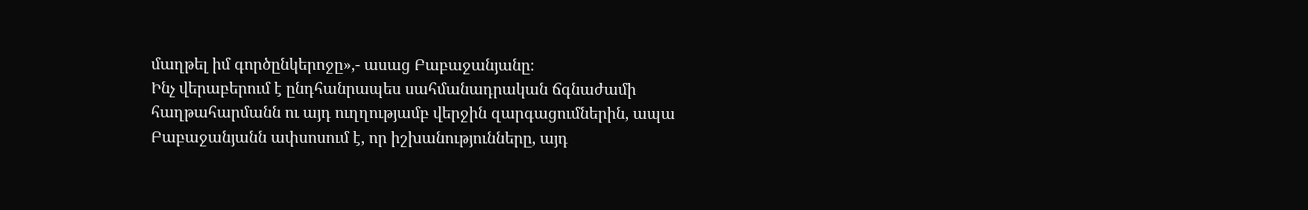մաղթել իմ գործընկերոջը»,- ասաց Բաբաջանյանը։
Ինչ վերաբերում է ընդհանրապես սահմանադրական ճգնաժամի հաղթահարմանն ու այդ ուղղությամբ վերջին զարգացումներին, ապա Բաբաջանյանն ափսոսում է, որ իշխանությունները, այդ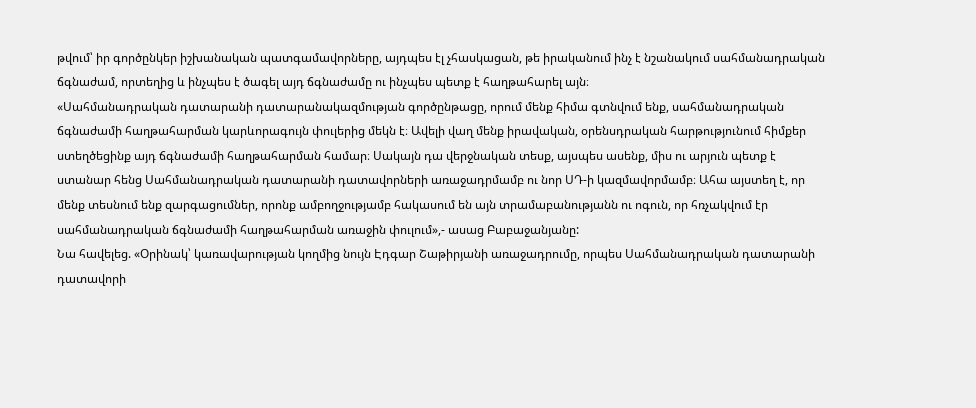թվում՝ իր գործընկեր իշխանական պատգամավորները, այդպես էլ չհասկացան, թե իրականում ինչ է նշանակում սահմանադրական ճգնաժամ, որտեղից և ինչպես է ծագել այդ ճգնաժամը ու ինչպես պետք է հաղթահարել այն։
«Սահմանադրական դատարանի դատարանակազմության գործընթացը, որում մենք հիմա գտնվում ենք, սահմանադրական ճգնաժամի հաղթահարման կարևորագույն փուլերից մեկն է։ Ավելի վաղ մենք իրավական, օրենսդրական հարթությունում հիմքեր ստեղծեցինք այդ ճգնաժամի հաղթահարման համար։ Սակայն դա վերջնական տեսք, այսպես ասենք, միս ու արյուն պետք է ստանար հենց Սահմանադրական դատարանի դատավորների առաջադրմամբ ու նոր ՍԴ-ի կազմավորմամբ։ Ահա այստեղ է, որ մենք տեսնում ենք զարգացումներ, որոնք ամբողջությամբ հակասում են այն տրամաբանությանն ու ոգուն, որ հռչակվում էր սահմանադրական ճգնաժամի հաղթահարման առաջին փուլում»,- ասաց Բաբաջանյանը:
Նա հավելեց. «Օրինակ՝ կառավարության կողմից նույն Էդգար Շաթիրյանի առաջադրումը, որպես Սահմանադրական դատարանի դատավորի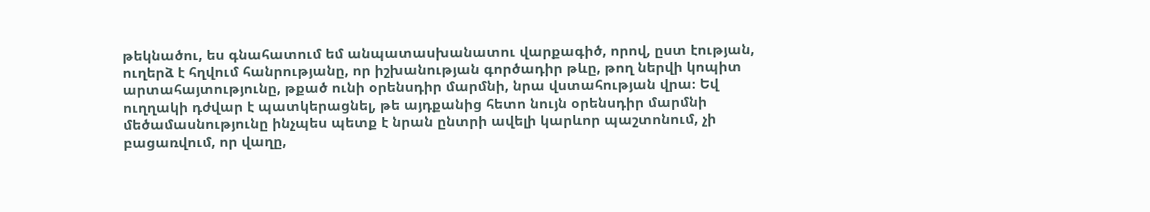թեկնածու, ես գնահատում եմ անպատասխանատու վարքագիծ, որով, ըստ էության, ուղերձ է հղվում հանրությանը, որ իշխանության գործադիր թևը, թող ներվի կոպիտ արտահայտությունը, թքած ունի օրենսդիր մարմնի, նրա վստահության վրա։ Եվ ուղղակի դժվար է պատկերացնել, թե այդքանից հետո նույն օրենսդիր մարմնի մեծամասնությունը ինչպես պետք է նրան ընտրի ավելի կարևոր պաշտոնում, չի բացառվում, որ վաղը,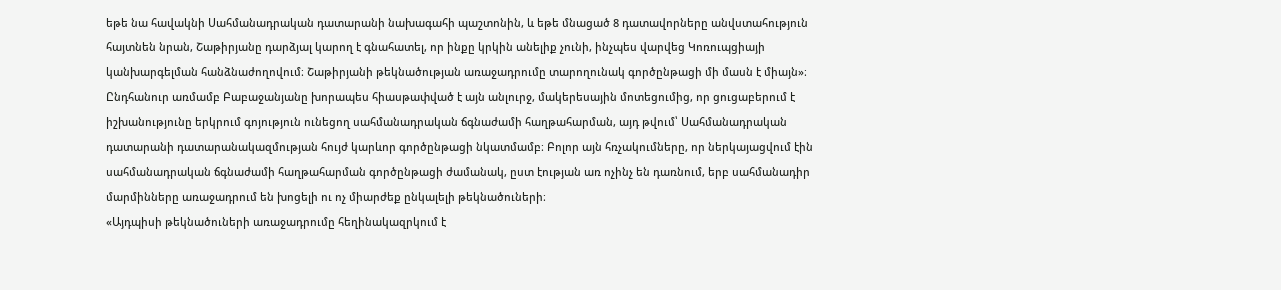եթե նա հավակնի Սահմանադրական դատարանի նախագահի պաշտոնին, և եթե մնացած 8 դատավորները անվստահություն հայտնեն նրան, Շաթիրյանը դարձյալ կարող է գնահատել, որ ինքը կրկին անելիք չունի, ինչպես վարվեց Կոռուպցիայի կանխարգելման հանձնաժողովում։ Շաթիրյանի թեկնածության առաջադրումը տարողունակ գործընթացի մի մասն է միայն»։
Ընդհանուր առմամբ Բաբաջանյանը խորապես հիասթափված է այն անլուրջ, մակերեսային մոտեցումից, որ ցուցաբերում է իշխանությունը երկրում գոյություն ունեցող սահմանադրական ճգնաժամի հաղթահարման, այդ թվում՝ Սահմանադրական դատարանի դատարանակազմության հույժ կարևոր գործընթացի նկատմամբ։ Բոլոր այն հռչակումները, որ ներկայացվում էին սահմանադրական ճգնաժամի հաղթահարման գործընթացի ժամանակ, ըստ էության առ ոչինչ են դառնում, երբ սահմանադիր մարմինները առաջադրում են խոցելի ու ոչ միարժեք ընկալելի թեկնածուների։
«Այդպիսի թեկնածուների առաջադրումը հեղինակազրկում է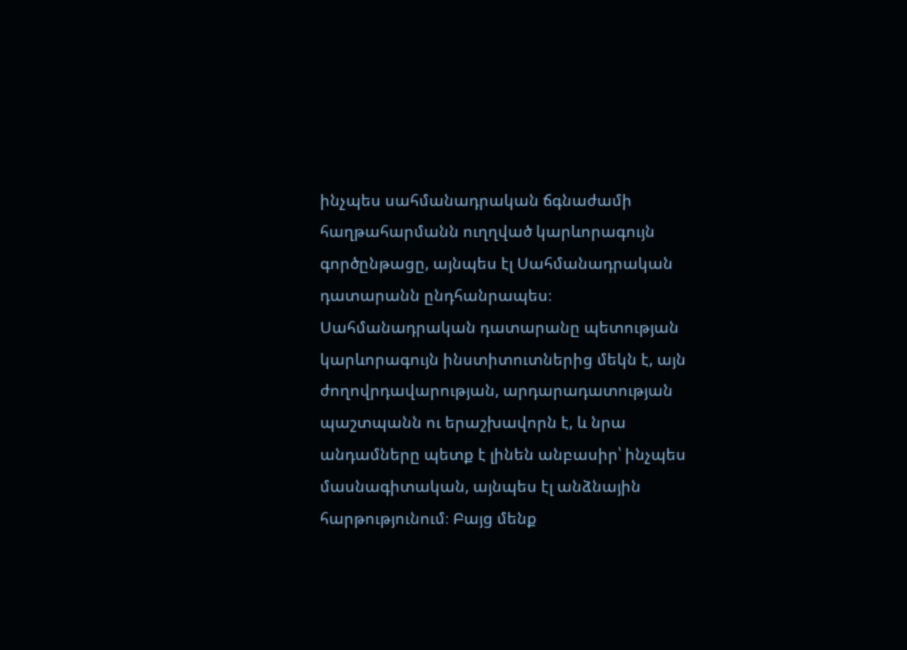ինչպես սահմանադրական ճգնաժամի հաղթահարմանն ուղղված կարևորագույն գործընթացը, այնպես էլ Սահմանադրական դատարանն ընդհանրապես։ Սահմանադրական դատարանը պետության կարևորագույն ինստիտուտներից մեկն է, այն ժողովրդավարության, արդարադատության պաշտպանն ու երաշխավորն է, և նրա անդամները պետք է լինեն անբասիր՝ ինչպես մասնագիտական, այնպես էլ անձնային հարթությունում։ Բայց մենք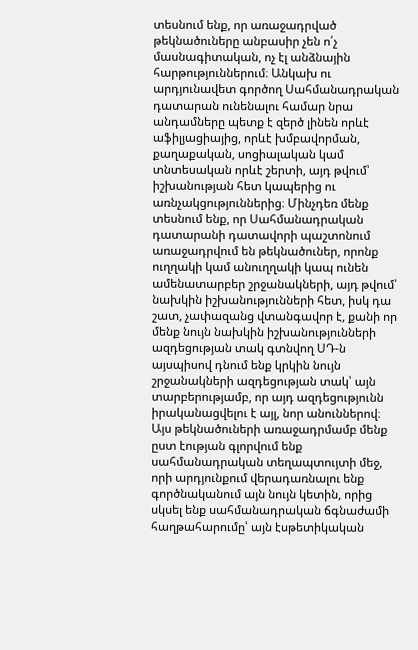տեսնում ենք, որ առաջադրված թեկնածուները անբասիր չեն ո՛չ մասնագիտական, ոչ էլ անձնային հարթություններում։ Անկախ ու արդյունավետ գործող Սահմանադրական դատարան ունենալու համար նրա անդամները պետք է զերծ լինեն որևէ աֆիլյացիայից, որևէ խմբավորման, քաղաքական, սոցիալական կամ տնտեսական որևէ շերտի, այդ թվում՝ իշխանության հետ կապերից ու առնչակցություններից։ Մինչդեռ մենք տեսնում ենք, որ Սահմանադրական դատարանի դատավորի պաշտոնում առաջադրվում են թեկնածուներ, որոնք ուղղակի կամ անուղղակի կապ ունեն ամենատարբեր շրջանակների, այդ թվում՝ նախկին իշխանությունների հետ, իսկ դա շատ, չափազանց վտանգավոր է, քանի որ մենք նույն նախկին իշխանությունների ազդեցության տակ գտնվող ՍԴ-ն այսպիսով դնում ենք կրկին նույն շրջանակների ազդեցության տակ՝ այն տարբերությամբ, որ այդ ազդեցությունն իրականացվելու է այլ, նոր անուններով։ Այս թեկնածուների առաջադրմամբ մենք ըստ էության գլորվում ենք սահմանադրական տեղապտույտի մեջ, որի արդյունքում վերադառնալու ենք գործնականում այն նույն կետին, որից սկսել ենք սահմանադրական ճգնաժամի հաղթահարումը՝ այն էսթետիկական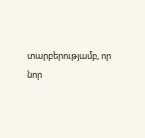տարբերությամբ, որ նոր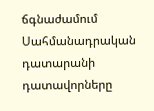ճգնաժամում Սահմանադրական դատարանի դատավորները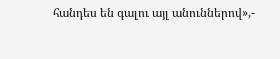հանդես են գալու այլ անուններով»,-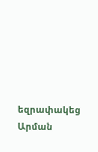եզրափակեց Արման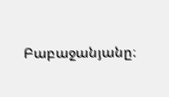Բաբաջանյանը։